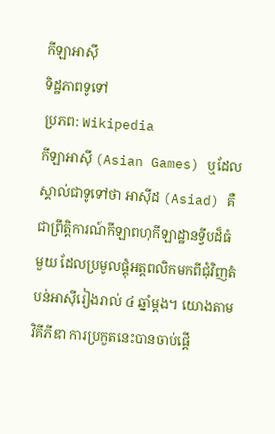កីឡាអាស៊ី
ទិដ្ឋភាពទូទៅ
ប្រភព: Wikipedia
កីឡាអាស៊ី (Asian Games) ឬដែលស្គាល់ជាទូទៅថា អាស៊ីដ (Asiad) គឺជាព្រឹត្តិការណ៍កីឡាពហុកីឡាដ្ឋានទ្វីបដ៏ធំមួយ ដែលប្រមូលផ្តុំអត្តពលិកមកពីជុំវិញតំបន់អាស៊ីរៀងរាល់ ៤ ឆ្នាំម្តង។ យោងតាមវិគីភីឌា ការប្រកួតនេះបានចាប់ផ្តើ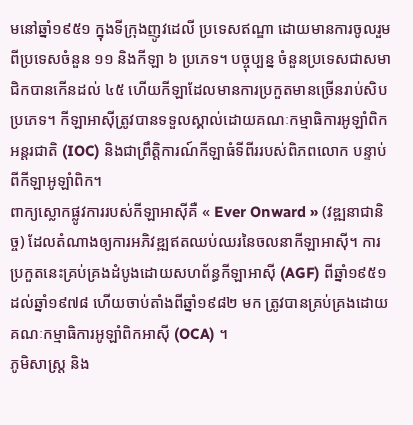មនៅឆ្នាំ១៩៥១ ក្នុងទីក្រុងញូវដេលី ប្រទេសឥណ្ឌា ដោយមានការចូលរួមពីប្រទេសចំនួន ១១ និងកីឡា ៦ ប្រភេទ។ បច្ចុប្បន្ន ចំនួនប្រទេសជាសមាជិកបានកើនដល់ ៤៥ ហើយកីឡាដែលមានការប្រកួតមានច្រើនរាប់សិបប្រភេទ។ កីឡាអាស៊ីត្រូវបានទទួលស្គាល់ដោយគណៈកម្មាធិការអូឡាំពិកអន្តរជាតិ (IOC) និងជាព្រឹត្តិការណ៍កីឡាធំទីពីររបស់ពិភពលោក បន្ទាប់ពីកីឡាអូឡាំពិក។
ពាក្យស្លោកផ្លូវការរបស់កីឡាអាស៊ីគឺ « Ever Onward » (វឌ្ឍនាជានិច្ច) ដែលតំណាងឲ្យការអភិវឌ្ឍឥតឈប់ឈរនៃចលនាកីឡាអាស៊ី។ ការប្រកួតនេះគ្រប់គ្រងដំបូងដោយសហព័ន្ធកីឡាអាស៊ី (AGF) ពីឆ្នាំ១៩៥១ ដល់ឆ្នាំ១៩៧៨ ហើយចាប់តាំងពីឆ្នាំ១៩៨២ មក ត្រូវបានគ្រប់គ្រងដោយគណៈកម្មាធិការអូឡាំពិកអាស៊ី (OCA) ។
ភូមិសាស្ត្រ និង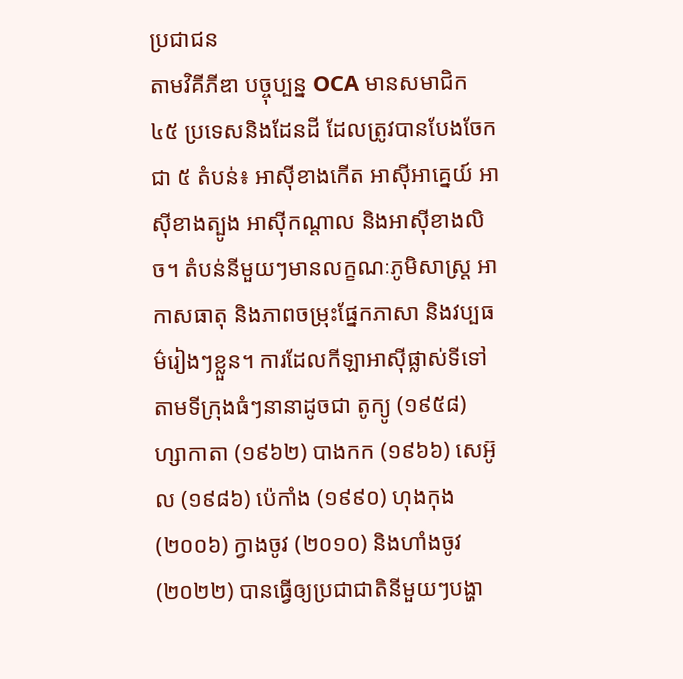ប្រជាជន
តាមវិគីភីឌា បច្ចុប្បន្ន OCA មានសមាជិក ៤៥ ប្រទេសនិងដែនដី ដែលត្រូវបានបែងចែកជា ៥ តំបន់៖ អាស៊ីខាងកើត អាស៊ីអាគ្នេយ៍ អាស៊ីខាងត្បូង អាស៊ីកណ្តាល និងអាស៊ីខាងលិច។ តំបន់នីមួយៗមានលក្ខណៈភូមិសាស្ត្រ អាកាសធាតុ និងភាពចម្រុះផ្នែកភាសា និងវប្បធម៌រៀងៗខ្លួន។ ការដែលកីឡាអាស៊ីផ្លាស់ទីទៅតាមទីក្រុងធំៗនានាដូចជា តូក្យូ (១៩៥៨) ហ្សាកាតា (១៩៦២) បាងកក (១៩៦៦) សេអ៊ូល (១៩៨៦) ប៉េកាំង (១៩៩០) ហុងកុង (២០០៦) ក្វាងចូវ (២០១០) និងហាំងចូវ (២០២២) បានធ្វើឲ្យប្រជាជាតិនីមួយៗបង្ហា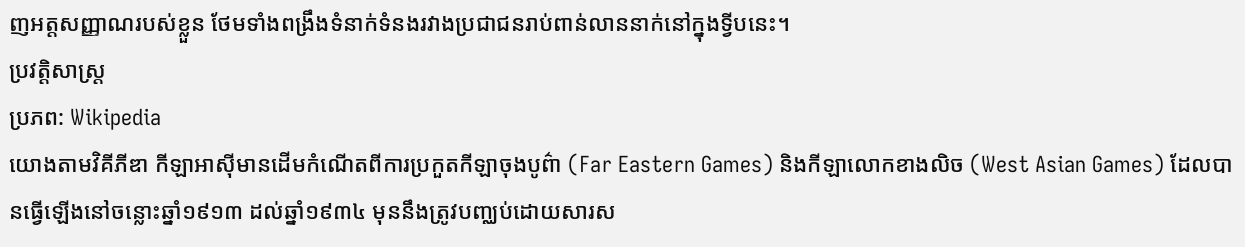ញអត្តសញ្ញាណរបស់ខ្លួន ថែមទាំងពង្រឹងទំនាក់ទំនងរវាងប្រជាជនរាប់ពាន់លាននាក់នៅក្នុងទ្វីបនេះ។
ប្រវត្តិសាស្ត្រ
ប្រភព: Wikipedia
យោងតាមវិគីភីឌា កីឡាអាស៊ីមានដើមកំណើតពីការប្រកួតកីឡាចុងបូព៌ា (Far Eastern Games) និងកីឡាលោកខាងលិច (West Asian Games) ដែលបានធ្វើឡើងនៅចន្លោះឆ្នាំ១៩១៣ ដល់ឆ្នាំ១៩៣៤ មុននឹងត្រូវបញ្ឈប់ដោយសារស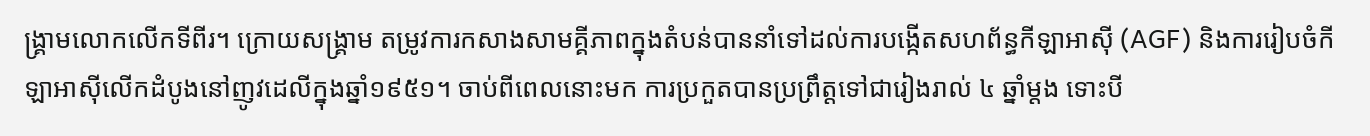ង្គ្រាមលោកលើកទីពីរ។ ក្រោយសង្គ្រាម តម្រូវការកសាងសាមគ្គីភាពក្នុងតំបន់បាននាំទៅដល់ការបង្កើតសហព័ន្ធកីឡាអាស៊ី (AGF) និងការរៀបចំកីឡាអាស៊ីលើកដំបូងនៅញូវដេលីក្នុងឆ្នាំ១៩៥១។ ចាប់ពីពេលនោះមក ការប្រកួតបានប្រព្រឹត្តទៅជារៀងរាល់ ៤ ឆ្នាំម្តង ទោះបី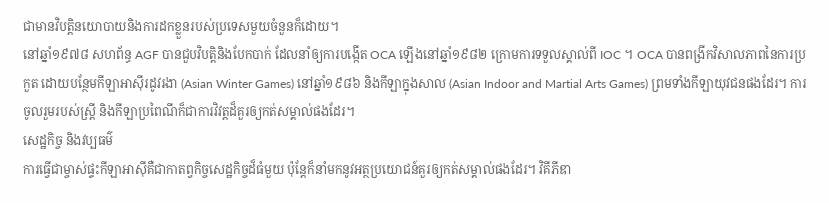ជាមានវិបត្តិនយោបាយនិងការដកខ្លួនរបស់ប្រទេសមួយចំនួនក៏ដោយ។
នៅឆ្នាំ១៩៧៨ សហព័ន្ធ AGF បានជួបវិបត្តិនិងបែកបាក់ ដែលនាំឲ្យការបង្កើត OCA ឡើងនៅឆ្នាំ១៩៨២ ក្រោមការទទួលស្គាល់ពី IOC ។ OCA បានពង្រីកវិសាលភាពនៃការប្រកួត ដោយបន្ថែមកីឡាអាស៊ីរដូវរងា (Asian Winter Games) នៅឆ្នាំ១៩៨៦ និងកីឡាក្នុងសាល (Asian Indoor and Martial Arts Games) ព្រមទាំងកីឡាយុវជនផងដែរ។ ការចូលរួមរបស់ស្ត្រី និងកីឡាប្រពៃណីក៏ជាការវិវត្តដ៏គួរឲ្យកត់សម្គាល់ផងដែរ។
សេដ្ឋកិច្ច និងវប្បធម៌
ការធ្វើជាម្ចាស់ផ្ទះកីឡាអាស៊ីគឺជាកាតព្វកិច្ចសេដ្ឋកិច្ចដ៏ធំមួយ ប៉ុន្តែក៏នាំមកនូវអត្ថប្រយោជន៍គួរឲ្យកត់សម្គាល់ផងដែរ។ វិគីភីឌា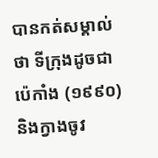បានកត់សម្គាល់ថា ទីក្រុងដូចជាប៉េកាំង (១៩៩០) និងក្វាងចូវ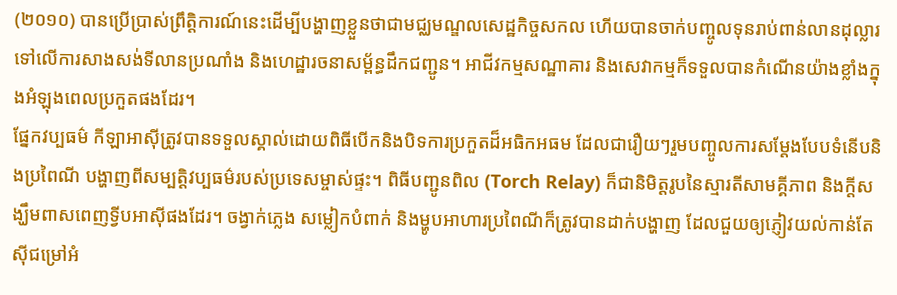(២០១០) បានប្រើប្រាស់ព្រឹត្តិការណ៍នេះដើម្បីបង្ហាញខ្លួនថាជាមជ្ឈមណ្ឌលសេដ្ឋកិច្ចសកល ហើយបានចាក់បញ្ចូលទុនរាប់ពាន់លានដុល្លារទៅលើការសាងសង់ទីលានប្រណាំង និងហេដ្ឋារចនាសម្ព័ន្ធដឹកជញ្ជូន។ អាជីវកម្មសណ្ឋាគារ និងសេវាកម្មក៏ទទួលបានកំណើនយ៉ាងខ្លាំងក្នុងអំឡុងពេលប្រកួតផងដែរ។
ផ្នែកវប្បធម៌ កីឡាអាស៊ីត្រូវបានទទួលស្គាល់ដោយពិធីបើកនិងបិទការប្រកួតដ៏អធិកអធម ដែលជារឿយៗរួមបញ្ចូលការសម្តែងបែបទំនើបនិងប្រពៃណី បង្ហាញពីសម្បត្តិវប្បធម៌របស់ប្រទេសម្ចាស់ផ្ទះ។ ពិធីបញ្ជូនពិល (Torch Relay) ក៏ជានិមិត្តរូបនៃស្មារតីសាមគ្គីភាព និងក្តីសង្ឃឹមពាសពេញទ្វីបអាស៊ីផងដែរ។ ចង្វាក់ភ្លេង សម្លៀកបំពាក់ និងម្ហូបអាហារប្រពៃណីក៏ត្រូវបានដាក់បង្ហាញ ដែលជួយឲ្យភ្ញៀវយល់កាន់តែស៊ីជម្រៅអំ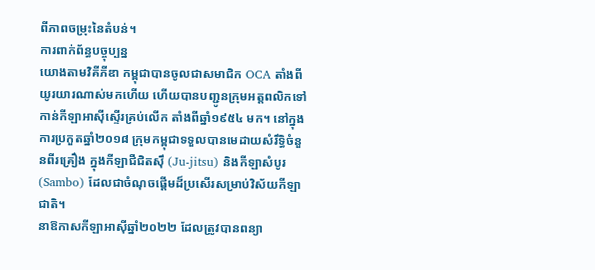ពីភាពចម្រុះនៃតំបន់។
ការពាក់ព័ន្ធបច្ចុប្បន្ន
យោងតាមវិគីភីឌា កម្ពុជាបានចូលជាសមាជិក OCA តាំងពីយូរយារណាស់មកហើយ ហើយបានបញ្ជូនក្រុមអត្តពលិកទៅកាន់កីឡាអាស៊ីស្ទើរគ្រប់លើក តាំងពីឆ្នាំ១៩៥៤ មក។ នៅក្នុងការប្រកួតឆ្នាំ២០១៨ ក្រុមកម្ពុជាទទួលបានមេដាយសំរឹទ្ធិចំនួនពីរគ្រឿង ក្នុងកីឡាជឺជិតស៊ឹ (Ju-jitsu) និងកីឡាសំបូរ (Sambo) ដែលជាចំណុចផ្តើមដ៏ប្រសើរសម្រាប់វិស័យកីឡាជាតិ។
នាឱកាសកីឡាអាស៊ីឆ្នាំ២០២២ ដែលត្រូវបានពន្យា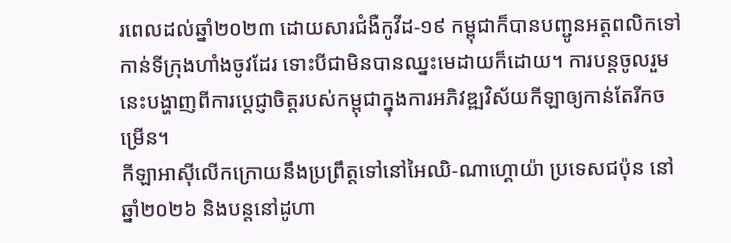រពេលដល់ឆ្នាំ២០២៣ ដោយសារជំងឺកូវីដ-១៩ កម្ពុជាក៏បានបញ្ជូនអត្តពលិកទៅកាន់ទីក្រុងហាំងចូវដែរ ទោះបីជាមិនបានឈ្នះមេដាយក៏ដោយ។ ការបន្តចូលរួមនេះបង្ហាញពីការប្តេជ្ញាចិត្តរបស់កម្ពុជាក្នុងការអភិវឌ្ឍវិស័យកីឡាឲ្យកាន់តែរីកចម្រើន។
កីឡាអាស៊ីលើកក្រោយនឹងប្រព្រឹត្តទៅនៅអៃឈិ-ណាហ្គោយ៉ា ប្រទេសជប៉ុន នៅឆ្នាំ២០២៦ និងបន្តនៅដូហា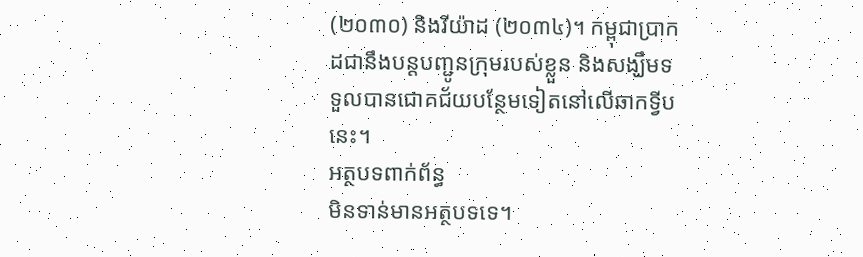(២០៣០) និងរីយ៉ាដ (២០៣៤)។ កម្ពុជាប្រាកដជានឹងបន្តបញ្ជូនក្រុមរបស់ខ្លួន និងសង្ឃឹមទទួលបានជោគជ័យបន្ថែមទៀតនៅលើឆាកទ្វីបនេះ។
អត្ថបទពាក់ព័ន្ធ
មិនទាន់មានអត្ថបទទេ។